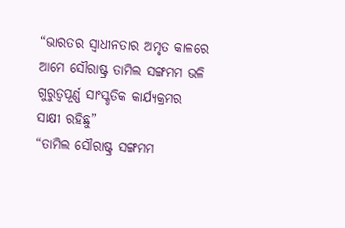“ଭାରତର ସ୍ୱାଧୀନତାର ଅମୃତ କାଳରେ ଆମେ ସୌରାଷ୍ଟ୍ର ତାମିଲ ସଙ୍ଗମମ ଭଳି ଗୁରୁତ୍ୱପୂର୍ଣ୍ଣ ସାଂସ୍କୃତିକ କାର୍ଯ୍ୟକ୍ରମର ସାକ୍ଷୀ ରହିଛୁ”
“ତାମିଲ ସୌରାଷ୍ଟ୍ର ସଙ୍ଗମମ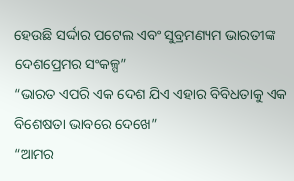ହେଉଛି ସର୍ଦ୍ଦାର ପଟେଲ ଏବଂ ସୁବ୍ରମଣ୍ୟମ ଭାରତୀଙ୍କ ଦେଶପ୍ରେମର ସଂକଳ୍ପ”
“ଭାରତ ଏପରି ଏକ ଦେଶ ଯିଏ ଏହାର ବିବିଧତାକୁ ଏକ ବିଶେଷତା ଭାବରେ ଦେଖେ”
“ଆମର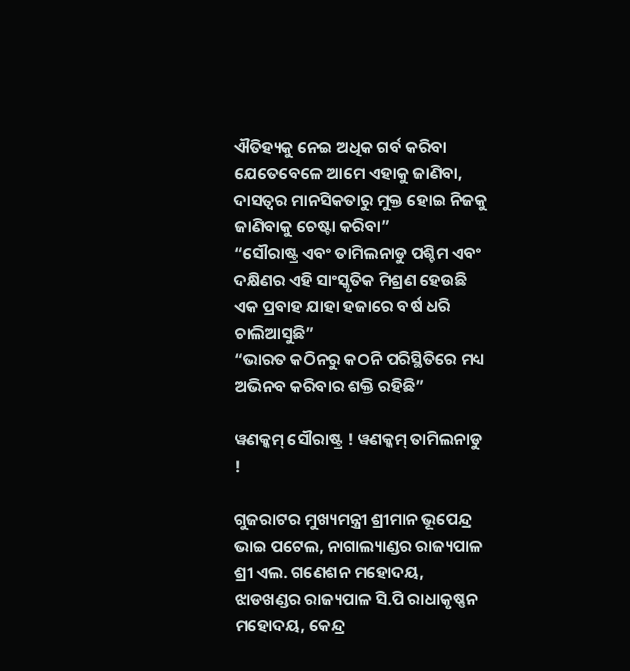ଐତିହ୍ୟକୁ ନେଇ ଅଧିକ ଗର୍ବ କରିବା ଯେତେବେଳେ ଆମେ ଏହାକୁ ଜାଣିବା, ଦାସତ୍ୱର ମାନସିକତାରୁ ମୁକ୍ତ ହୋଇ ନିଜକୁ ଜାଣିବାକୁ ଚେଷ୍ଟା କରିବା”
“ସୌରାଷ୍ଟ୍ର ଏବଂ ତାମିଲନାଡୁ ପଶ୍ଚିମ ଏବଂ ଦକ୍ଷିଣର ଏହି ସାଂସ୍କୃତିକ ମିଶ୍ରଣ ହେଉଛି ଏକ ପ୍ରବାହ ଯାହା ହଜାରେ ବର୍ଷ ଧରି ଚାଲିଆସୁଛି”
“ଭାରତ କଠିନରୁ କଠନି ପରିସ୍ଥିତିରେ ମଧ୍ୟ ଅଭିନବ କରିବାର ଶକ୍ତି ରହିଛି”

ୱଣକ୍କମ୍ ସୌରାଷ୍ଟ୍ର ! ୱଣକ୍କମ୍ ତାମିଲନାଡୁ !

ଗୁଜରାଟର ମୁଖ୍ୟମନ୍ତ୍ରୀ ଶ୍ରୀମାନ ଭୂପେନ୍ଦ୍ର ଭାଇ ପଟେଲ, ନାଗାଲ୍ୟାଣ୍ଡର ରାଜ୍ୟପାଳ ଶ୍ରୀ ଏଲ. ଗଣେଶନ ମହୋଦୟ, ଝାଡଖଣ୍ଡର ରାଜ୍ୟପାଳ ସି.ପି ରାଧାକୃଷ୍ଣନ ମହୋଦୟ, କେନ୍ଦ୍ର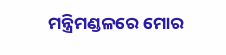ମନ୍ତ୍ରିମଣ୍ଡଳରେ ମୋର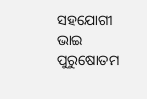ସହଯୋଗୀ ଭାଇ ପୁରୁଷୋତମ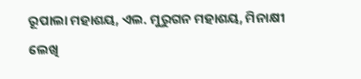ରୂପାଲା ମହାଶୟ, ଏଲ. ମୁରୁଗନ ମହାଶୟ, ମିନାକ୍ଷୀ ଲେଖି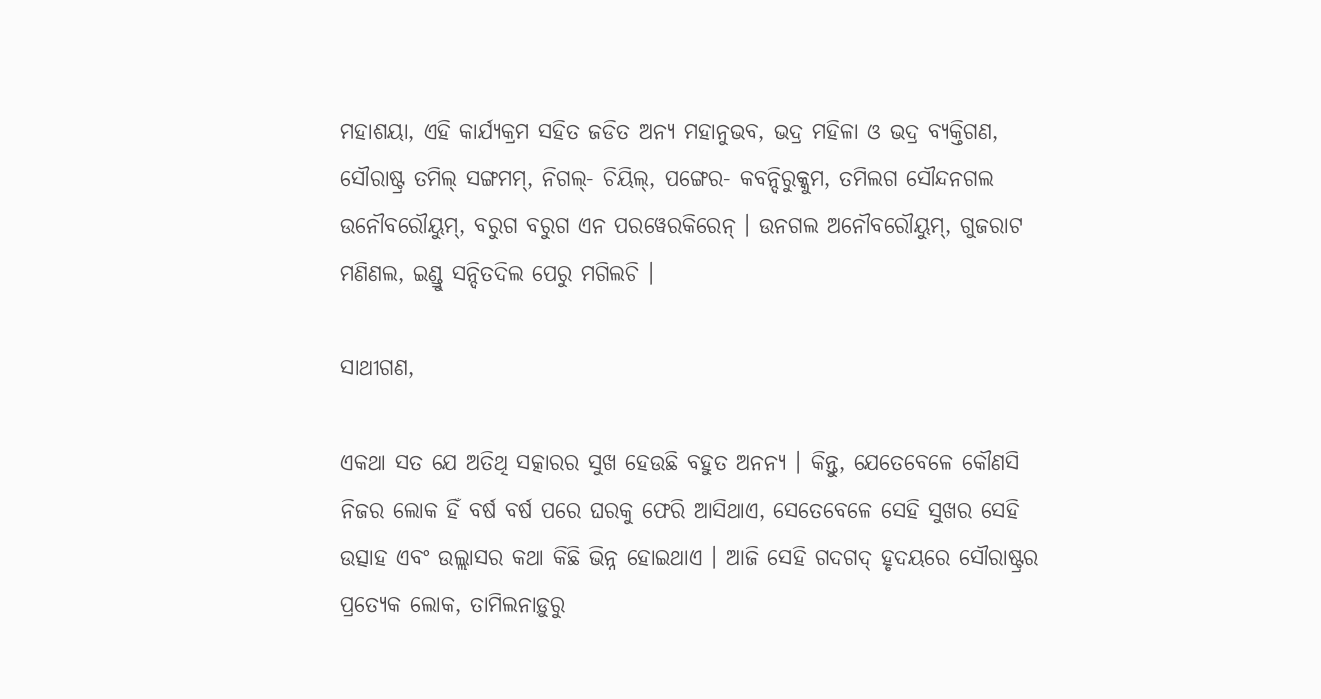ମହାଶୟା, ଏହି କାର୍ଯ୍ୟକ୍ରମ ସହିତ ଜଡିତ ଅନ୍ୟ ମହାନୁଭବ, ଭଦ୍ର ମହିଳା ଓ ଭଦ୍ର ବ୍ୟକ୍ତିଗଣ, ସୌରାଷ୍ଟ୍ର ତମିଲ୍ ସଙ୍ଗମମ୍‌, ନିଗଲ୍‌- ଚିୟିଲ୍‌, ପଙ୍ଗେର- କବନ୍ଦିରୁକ୍କୁମ, ତମିଲଗ ସୌନ୍ଦନଗଲ ଉନୌବରୌୟୁମ୍‌, ବରୁଗ ବରୁଗ ଏନ ପରୱେରକିରେନ୍ । ଉନଗଲ ଅନୌବରୌୟୁମ୍‌, ଗୁଜରାଟ ମଣିଣଲ, ଇଣ୍ଡ୍ରୁ ସନ୍ଦିତଦିଲ ପେରୁ ମଗିଲଚି ।

ସାଥୀଗଣ,

ଏକଥା ସତ ଯେ ଅତିଥି ସତ୍କାରର ସୁଖ ହେଉଛି ବହୁତ ଅନନ୍ୟ । କିନ୍ତୁ, ଯେତେବେଳେ କୌଣସି ନିଜର ଲୋକ ହିଁ ବର୍ଷ ବର୍ଷ ପରେ ଘରକୁ ଫେରି ଆସିଥାଏ, ସେତେବେଳେ ସେହି ସୁଖର ସେହି ଉତ୍ସାହ ଏବଂ ଉଲ୍ଲାସର କଥା କିଛି ଭିନ୍ନ ହୋଇଥାଏ । ଆଜି ସେହି ଗଦଗଦ୍ ହୃଦୟରେ ସୌରାଷ୍ଟ୍ରର ପ୍ରତ୍ୟେକ ଲୋକ, ତାମିଲନାଡ଼ୁରୁ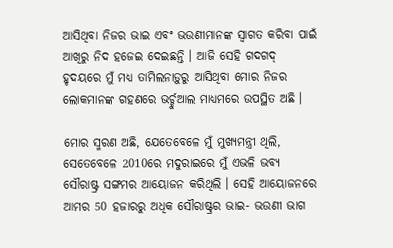ଆସିଥିବା ନିଜର ଭାଇ ଏବଂ ଭଉଣୀମାନଙ୍କ ସ୍ୱାଗତ କରିବା ପାଇଁ ଆଖିରୁ ନିଦ ହଜେଇ ଦେଇଛନ୍ତି । ଆଜି ସେହି ଗଦଗଦ୍ ହୃଦୟରେ ମୁଁ ମଧ୍ୟ ତାମିଲନାଡ଼ୁରୁ ଆସିଥିବା ମୋର ନିଜର ଲୋକମାନଙ୍କ ଗହଣରେ ଭର୍ଚ୍ଚୁଆଲ ମାଧ୍ୟମରେ ଉପସ୍ଥିତ ଅଛି ।

ମୋର ସ୍ମରଣ ଅଛି, ଯେତେବେଳେ ମୁଁ ମୁଖ୍ୟମନ୍ତ୍ରୀ ଥିଲି, ସେତେବେଳେ 2010ରେ ମଦୁରାଇରେ ମୁଁ ଏଭଳି ଭବ୍ୟ ସୌରାଷ୍ଟ୍ର ସଙ୍ଗମର ଆୟୋଜନ କରିଥିଲି । ସେହି ଆୟୋଜନରେ ଆମର 50 ହଜାରରୁ ଅଧିକ ସୌରାଷ୍ଟ୍ରର ଭାଇ- ଭଉଣୀ ଭାଗ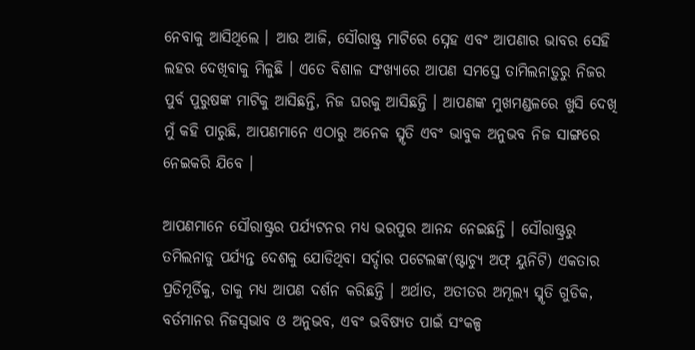ନେବାକୁ ଆସିଥିଲେ । ଆଉ ଆଜି, ସୌରାଷ୍ଟ୍ର ମାଟିରେ ସ୍ନେହ ଏବଂ ଆପଣାର ଭାବର ସେହି ଲହର ଦେଖିବାକୁ ମିଳୁଛି । ଏତେ ବିଶାଳ ସଂଖ୍ୟାରେ ଆପଣ ସମସ୍ତେ ତାମିଲନାଡ଼ୁରୁ ନିଜର ପୁର୍ବ ପୁରୁଷଙ୍କ ମାଟିକୁ ଆସିଛନ୍ତି, ନିଜ ଘରକୁ ଆସିଛନ୍ତି । ଆପଣଙ୍କ ମୁଖମଣ୍ଡଳରେ ଖୁସି ଦେଖି ମୁଁ କହି ପାରୁଛି, ଆପଣମାନେ ଏଠାରୁ ଅନେକ ସ୍ମୃତି ଏବଂ ଭାବୁକ ଅନୁଭବ ନିଜ ସାଙ୍ଗରେ ନେଇକରି ଯିବେ ।

ଆପଣମାନେ ସୌରାଷ୍ଟ୍ରର ପର୍ଯ୍ୟଟନର ମଧ୍ୟ ଭରପୁର ଆନନ୍ଦ ନେଇଛନ୍ତି । ସୌରାଷ୍ଟ୍ରରୁ ତମିଲନାଡୁ ପର୍ଯ୍ୟନ୍ତ ଦେଶକୁ ଯୋଡିଥିବା ସର୍ଦ୍ଦାର ପଟେଲଙ୍କ(ଷ୍ଟାଚ୍ୟୁ ଅଫ୍ ୟୁନିଟି) ଏକତାର ପ୍ରତିମୂର୍ତିକୁ, ତାକୁ ମଧ୍ୟ ଆପଣ ଦର୍ଶନ କରିଛନ୍ତି । ଅର୍ଥାତ, ଅତୀତର ଅମୂଲ୍ୟ ସ୍ମୃତି ଗୁଡିକ, ବର୍ତମାନର ନିଜସ୍ୱଭାବ ଓ ଅନୁଭବ, ଏବଂ ଭବିଷ୍ୟତ ପାଇଁ ସଂକଳ୍ପ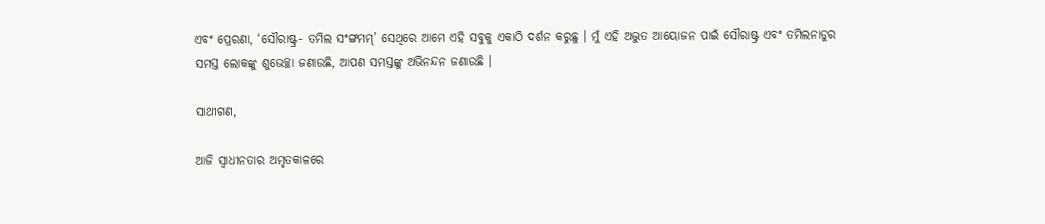ଏବଂ ପ୍ରେରଣା, ‘ସୌରାଷ୍ଟ୍ର- ତମିଲ ସଂଙ୍ଗମମ୍‌’ ସେଥିରେ ଆମେ ଏହି ସବୁକୁ ଏକାଠି ଦର୍ଶନ କରୁଛୁ । ମୁଁ ଏହି ଅଦ୍ଭୁତ ଆୟୋଜନ ପାଇଁ ସୌରାଷ୍ଟ୍ର ଏବଂ ତମିଲନାଡୁର ସମସ୍ତ ଲୋକଙ୍କୁ ଶୁଭେଚ୍ଛା ଜଣାଉଛି, ଆପଣ ସମସ୍ତଙ୍କୁ ଅଭିନନ୍ଦନ ଜଣାଉଛି ।

ସାଥୀଗଣ,

ଆଜି ସ୍ୱାଧୀନତାର ଅମୃତକାଳରେ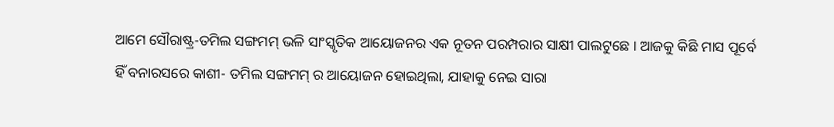ଆମେ ସୌରାଷ୍ଟ୍ର-ତମିଲ ସଙ୍ଗମମ୍ ଭଳି ସାଂସ୍କୃତିକ ଆୟୋଜନର ଏକ ନୂତନ ପରମ୍ପରାର ସାକ୍ଷୀ ପାଲଟୁଛେ । ଆଜକୁ କିଛି ମାସ ପୂର୍ବେ ହିଁ ବନାରସରେ କାଶୀ- ତମିଲ ସଙ୍ଗମମ୍ ର ଆୟୋଜନ ହୋଇଥିଲା, ଯାହାକୁ ନେଇ ସାରା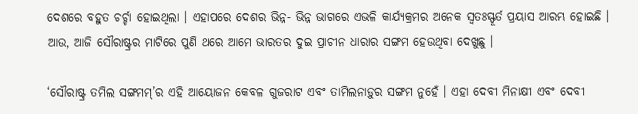ଦେଶରେ ବହୁତ ଚର୍ଚ୍ଚା ହୋଇଥିଲା । ଏହାପରେ ଦେଶର ଭିନ୍ନ- ଭିନ୍ନ ଭାଗରେ ଏଭଳି କାର୍ଯ୍ୟକ୍ରମର ଅନେକ ସ୍ୱତଃସ୍ଫୂର୍ତ ପ୍ରୟାସ ଆରମ୍ଭ ହୋଇଛି । ଆଉ, ଆଜି ସୌରାଷ୍ଟ୍ରର ମାଟିରେ ପୁଣି ଥରେ ଆମେ ଭାରତର ଦୁଇ ପ୍ରାଚୀନ ଧାରାର ସଙ୍ଗମ ହେଉଥିବା ଦେଖୁଛୁ ।

‘ସୌରାଷ୍ଟ୍ର ତମିଲ ସଙ୍ଗମମ୍‌’ର ଏହି ଆୟୋଜନ କେବଳ ଗୁଜରାଟ ଏବଂ ତାମିଲନାଡ଼ୁର ସଙ୍ଗମ ନୁହେଁ । ଏହା ଦେବୀ ମିନାକ୍ଷୀ ଏବଂ ଦେବୀ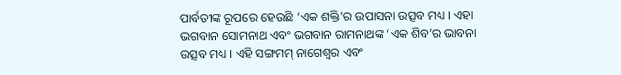ପାର୍ବତୀଙ୍କ ରୂପରେ ହେଉଛି ‘ଏକ ଶକ୍ତି’ର ଉପାସନା ଉତ୍ସବ ମଧ୍ୟ । ଏହା ଭଗବାନ ସୋମନାଥ ଏବଂ ଭଗବାନ ରାମନାଥଙ୍କ ‘ଏକ ଶିବ’ର ଭାବନା ଉତ୍ସବ ମଧ୍ୟ । ଏହି ସଙ୍ଗମମ୍ ନାଗେଶ୍ୱର ଏବଂ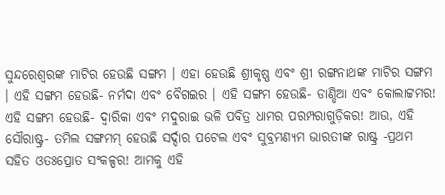ସୁନ୍ଦରେଶ୍ୱରଙ୍କ ମାଟିର ହେଉଛି ସଙ୍ଗମ । ଏହା ହେଉଛି ଶ୍ରୀକୃଷ୍ଣ ଏବଂ ଶ୍ରୀ ରଙ୍ଗନାଥଙ୍କ ମାଟିର ସଙ୍ଗମ । ଏହି ସଙ୍ଗମ ହେଉଛି- ନର୍ମଦା ଏବଂ ବୈଗଇର । ଏହି ସଙ୍ଗମ ହେଉଛି- ଡାଣ୍ଡିଆ ଏବଂ କୋଲାଟ୍ଟମର! ଏହି ସଙ୍ଗମ ହେଉଛି- ଦ୍ୱାରିକା ଏବଂ ମଦୁରାଇ ଭଳି ପବିତ୍ର ଧାମର ପରମ୍ପରାଗୁଡ଼ିକର! ଆଉ, ଏହି ସୌରାଷ୍ଟ୍ର- ତମିଲ ସଙ୍ଗମମ୍ ହେଉଛି ସର୍ଦ୍ଦାର ପଟେଲ ଏବଂ ସୁବ୍ରମଣ୍ୟମ ଭାରତୀଙ୍କ ରାଷ୍ଟ୍ର -ପ୍ରଥମ ସହିତ ଓତଃପ୍ରୋତ ସଂକଳ୍ପର! ଆମକୁ ଏହି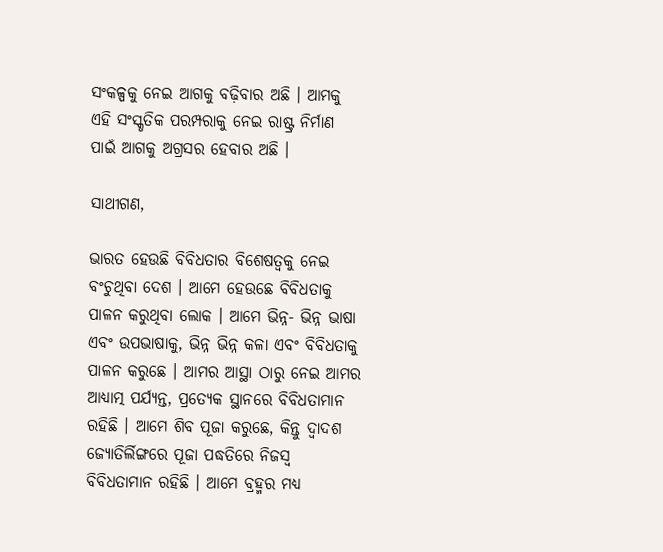ସଂକଳ୍ପକୁ ନେଇ ଆଗକୁ ବଢ଼ିବାର ଅଛି । ଆମକୁ ଏହି ସଂସ୍କୃତିକ ପରମ୍ପରାକୁ ନେଇ ରାଷ୍ଟ୍ର ନିର୍ମାଣ ପାଇଁ ଆଗକୁ ଅଗ୍ରସର ହେବାର ଅଛି ।

ସାଥୀଗଣ,

ଭାରତ ହେଉଛି ବିବିଧତାର ବିଶେଷତ୍ୱକୁ ନେଇ ବଂଚୁଥିବା ଦେଶ । ଆମେ ହେଉଛେ ବିବିଧତାକୁ ପାଳନ କରୁଥିବା ଲୋକ । ଆମେ ଭିନ୍ନ- ଭିନ୍ନ ଭାଷା ଏବଂ ଉପଭାଷାକୁ, ଭିନ୍ନ ଭିନ୍ନ କଳା ଏବଂ ବିବିଧତାକୁ ପାଳନ କରୁଛେ । ଆମର ଆସ୍ଥା ଠାରୁ ନେଇ ଆମର ଆଧ୍ୟାତ୍ମ ପର୍ଯ୍ୟନ୍ତ, ପ୍ରତ୍ୟେକ ସ୍ଥାନରେ ବିବିଧତାମାନ ରହିଛି । ଆମେ ଶିବ ପୂଜା କରୁଛେ, କିନ୍ତୁ ଦ୍ୱାଦଶ ଜ୍ୟୋତିର୍ଲିଙ୍ଗରେ ପୂଜା ପଦ୍ଧତିରେ ନିଜସ୍ୱ ବିବିଧତାମାନ ରହିଛି । ଆମେ ବ୍ରହ୍ମର ମଧ୍ୟ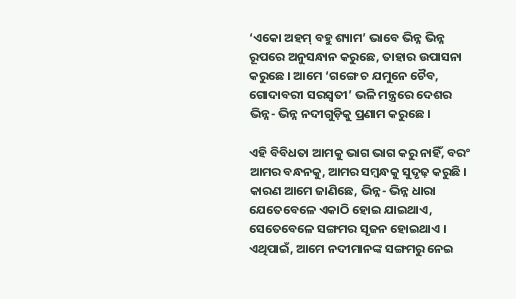‘ଏକୋ ଅହମ୍ ବହୁ ଶ୍ୟାମ’ ଭାବେ ଭିନ୍ନ ଭିନ୍ନ ରୂପରେ ଅନୁସନ୍ଧାନ କରୁଛେ, ତାହାର ଉପାସନା କରୁଛେ । ଆମେ ‘ଗଙ୍ଗେ ଚ ଯମୁନେ ଚୈବ, ଗୋଦାବରୀ ସରସ୍ୱତୀ’ ଭଳି ମନ୍ତ୍ରରେ ଦେଶର ଭିନ୍ନ- ଭିନ୍ନ ନଦୀଗୁଡ଼ିକୁ ପ୍ରଣାମ କରୁଛେ ।

ଏହି ବିବିଧତା ଆମକୁ ଭାଗ ଭାଗ କରୁ ନାହିଁ, ବରଂ ଆମର ବନ୍ଧନକୁ, ଆମର ସମ୍ବନ୍ଧକୁ ସୁଦୃଢ଼ କରୁଛି । କାରଣ ଆମେ ଜାଣିଛେ, ଭିନ୍ନ- ଭିନ୍ନ ଧାରା ଯେତେବେଳେ ଏକାଠି ହୋଇ ଯାଇଥାଏ, ସେତେବେଳେ ସଙ୍ଗମର ସୃଜନ ହୋଇଥାଏ । ଏଥିପାଇଁ, ଆମେ ନଦୀମାନଙ୍କ ସଙ୍ଗମରୁ ନେଇ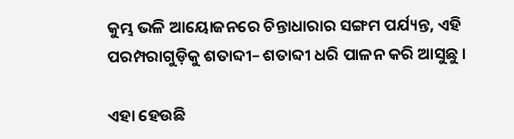କୁମ୍ଭ ଭଳି ଆୟୋଜନରେ ଚିନ୍ତାଧାରାର ସଙ୍ଗମ ପର୍ଯ୍ୟନ୍ତ, ଏହି ପରମ୍ପରାଗୁଡ଼ିକୁ ଶତାବ୍ଦୀ– ଶତାବ୍ଦୀ ଧରି ପାଳନ କରି ଆସୁଛୁ ।

ଏହା ହେଉଛି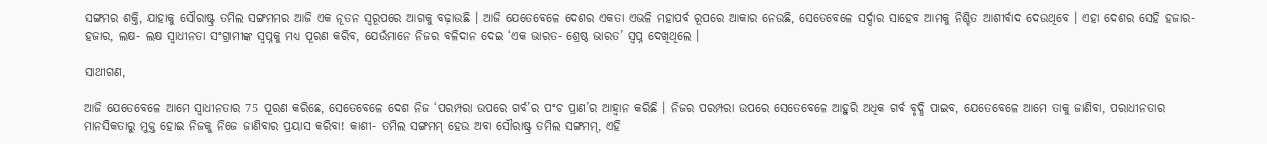ସଙ୍ଗମର ଶକ୍ତି, ଯାହାକୁ ସୌରାଷ୍ଟ୍ର ତମିଲ ସଙ୍ଗମମର ଆଜି ଏକ ନୂତନ ସ୍ୱରୂପରେ ଆଗକୁ ବଢ଼ାଉଛି । ଆଜି ଯେତେବେଳେ ଦେଶର ଏକତା ଏଭଳି ମହାପର୍ବ ରୂପରେ ଆକାର ନେଉଛି, ସେତେବେଳେ ସର୍ଦ୍ଦାର ସାହେବ ଆମକୁ ନିଶ୍ଚିତ ଆଶୀର୍ବାଦ ଦେଉଥିବେ । ଏହା ଦେଶର ସେହି ହଜାର- ହଜାର, ଲକ୍ଷ- ଲକ୍ଷ ସ୍ୱାଧୀନତା ସଂଗ୍ରାମୀଙ୍କ ସ୍ୱପ୍ନକୁ ମଧ୍ୟ ପୂରଣ କରିବ, ଯେଉଁମାନେ ନିଜର ବଳିଦାନ ଦେଇ ‘ଏକ ଭାରତ- ଶ୍ରେଷ୍ଠ ଭାରତ’ ସ୍ୱପ୍ନ ଦେଖିଥିଲେ ।

ସାଥୀଗଣ,

ଆଜି ଯେତେବେଳେ ଆମେ ସ୍ୱାଧୀନତାର 75 ପୂରଣ କରିଛେ, ସେତେବେଳେ ଦେଶ ନିଜ ‘ପରମ୍ପରା ଉପରେ ଗର୍ବ’ର ପଂଚ ପ୍ରାଣ’ର ଆହ୍ୱାନ କରିଛି । ନିଜର ପରମ୍ପରା ଉପରେ ସେତେବେଳେ ଆହୁରି ଅଧିକ ଗର୍ବ ବୃଦ୍ଧି ପାଇବ, ଯେତେବେଳେ ଆମେ ତାକୁ ଜାଣିବା, ପରାଧୀନତାର ମାନସିକତାରୁ ମୁକ୍ତ ହୋଇ ନିଜକୁ ନିଜେ ଜାଣିବାର ପ୍ରୟାସ କରିବା! କାଶୀ- ତମିଲ ସଙ୍ଗମମ୍ ହେଉ ଅବା ସୌରାଷ୍ଟ୍ର ତମିଲ ସଙ୍ଗମମ୍‌, ଏହି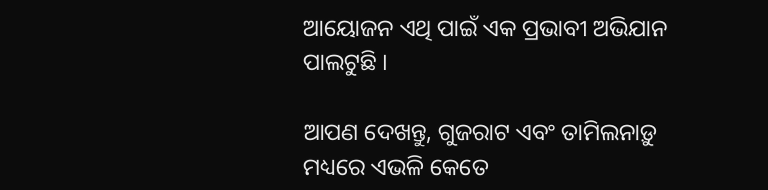ଆୟୋଜନ ଏଥି ପାଇଁ ଏକ ପ୍ରଭାବୀ ଅଭିଯାନ ପାଲଟୁଛି ।

ଆପଣ ଦେଖନ୍ତୁ, ଗୁଜରାଟ ଏବଂ ତାମିଲନାଡ଼ୁ ମଧ୍ୟରେ ଏଭଳି କେତେ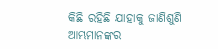କିଛି ରହିଛି ଯାହାକୁ ଜାଣିଶୁଣି ଆମ୍ଭମାନଙ୍କର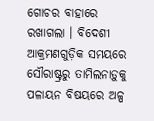ଗୋଚର ବାହାରେ ରଖାଗଲା । ବିଦେଶୀ ଆକ୍ରମଣଗୁଡ଼ିକ ସମୟରେ ସୌରାଷ୍ଟ୍ରରୁ ତାମିଲନାଡ଼ୁକୁ ପଳାୟନ ବିଷୟରେ ଅଳ୍ପ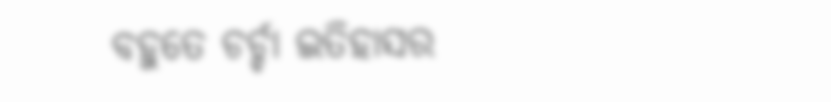ବହୁତେ ଚର୍ଚ୍ଚା ଇତିହାସର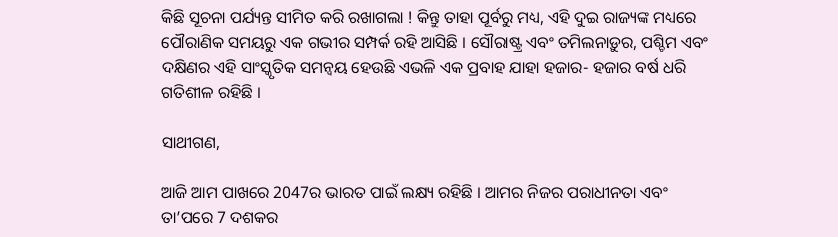କିଛି ସୂଚନା ପର୍ଯ୍ୟନ୍ତ ସୀମିତ କରି ରଖାଗଲା ! କିନ୍ତୁ ତାହା ପୂର୍ବରୁ ମଧ୍ୟ, ଏହି ଦୁଇ ରାଜ୍ୟଙ୍କ ମଧ୍ୟରେ ପୌରାଣିକ ସମୟରୁ ଏକ ଗଭୀର ସମ୍ପର୍କ ରହି ଆସିଛି । ସୌରାଷ୍ଟ୍ର ଏବଂ ତମିଲନାଡ଼ୁର, ପଶ୍ଚିମ ଏବଂ ଦକ୍ଷିଣର ଏହି ସାଂସ୍କୃତିକ ସମନ୍ୱୟ ହେଉଛି ଏଭଳି ଏକ ପ୍ରବାହ ଯାହା ହଜାର- ହଜାର ବର୍ଷ ଧରି ଗତିଶୀଳ ରହିଛି ।

ସାଥୀଗଣ,

ଆଜି ଆମ ପାଖରେ 2047ର ଭାରତ ପାଇଁ ଲକ୍ଷ୍ୟ ରହିଛି । ଆମର ନିଜର ପରାଧୀନତା ଏବଂ ତା’ପରେ 7 ଦଶକର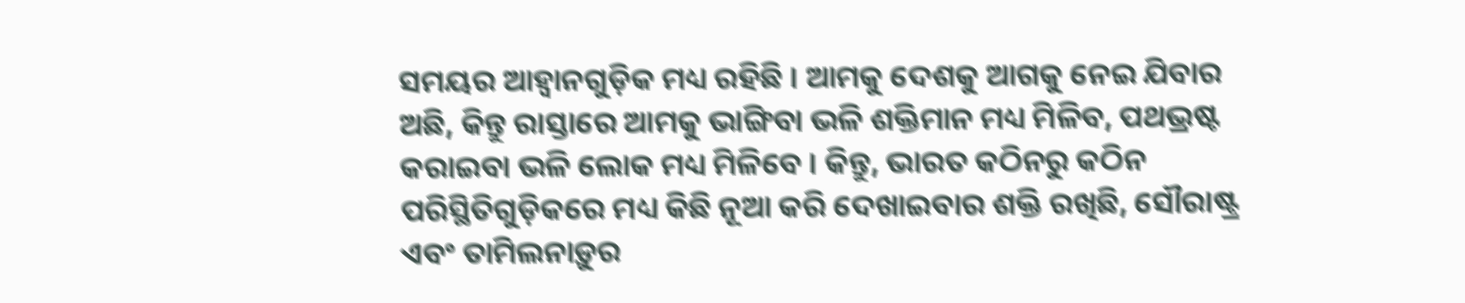ସମୟର ଆହ୍ୱାନଗୁଡ଼ିକ ମଧ୍ୟ ରହିଛି । ଆମକୁ ଦେଶକୁ ଆଗକୁ ନେଇ ଯିବାର ଅଛି, କିନ୍ତୁ ରାସ୍ତାରେ ଆମକୁ ଭାଙ୍ଗିବା ଭଳି ଶକ୍ତିମାନ ମଧ୍ୟ ମିଳିବ, ପଥଭ୍ରଷ୍ଟ କରାଇବା ଭଳି ଲୋକ ମଧ୍ୟ ମିଳିବେ । କିନ୍ତୁ, ଭାରତ କଠିନରୁ କଠିନ ପରିସ୍ଥିତିଗୁଡ଼ିକରେ ମଧ୍ୟ କିଛି ନୂଆ କରି ଦେଖାଇବାର ଶକ୍ତି ରଖିଛି, ସୌରାଷ୍ଟ୍ର ଏବଂ ତାମିଲନାଡ଼ୁର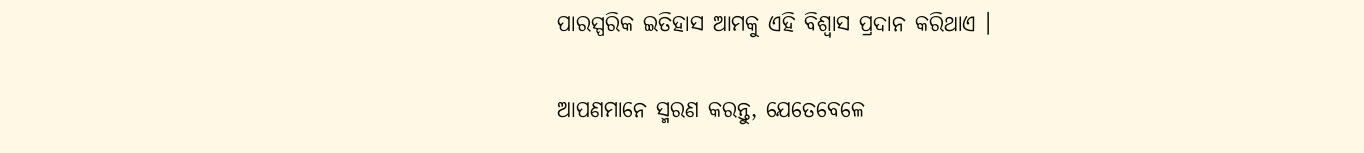ପାରସ୍ପରିକ ଇତିହାସ ଆମକୁ ଏହି ବିଶ୍ୱାସ ପ୍ରଦାନ କରିଥାଏ ।

ଆପଣମାନେ ସ୍ମରଣ କରନ୍ତୁ, ଯେତେବେଳେ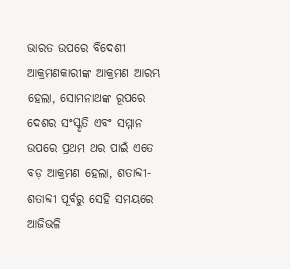ଭାରତ ଉପରେ ବିଦେଶୀ ଆକ୍ରମଣକାରୀଙ୍କ ଆକ୍ରମଣ ଆରମ୍ଭ ହେଲା, ସୋମନାଥଙ୍କ ରୂପରେ ଦେଶର ସଂସ୍କୃତି ଏବଂ ସମ୍ମାନ ଉପରେ ପ୍ରଥମ ଥର ପାଇଁ ଏତେ ବଡ଼ ଆକ୍ରମଣ ହେଲା, ଶତାବ୍ଦୀ- ଶତାବ୍ଦୀ ପୂର୍ବରୁ ସେହି ସମୟରେ ଆଜିଭଳି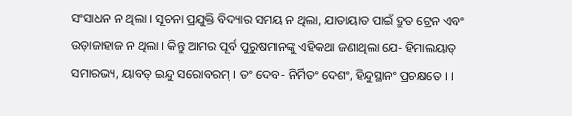ସଂସାଧନ ନ ଥିଲା । ସୂଚନା ପ୍ରଯୁକ୍ତି ବିଦ୍ୟାର ସମୟ ନ ଥିଲା, ଯାତାୟାତ ପାଇଁ ଦ୍ରୁତ ଟ୍ରେନ ଏବଂ ଉଡ଼ାଜାହାଜ ନ ଥିଲା । କିନ୍ତୁ ଆମର ପୂର୍ବ ପୁରୁଷମାନଙ୍କୁ ଏହିକଥା ଜଣାଥିଲା ଯେ- ହିମାଲୟାତ୍ ସମାରଭ୍ୟ, ୟାବତ୍ ଇନ୍ଦୁ ସରୋବରମ୍ । ତଂ ଦେବ- ନିର୍ମିତଂ ଦେଶଂ, ହିନ୍ଦୁସ୍ଥାନଂ ପ୍ରଚକ୍ଷତେ । ।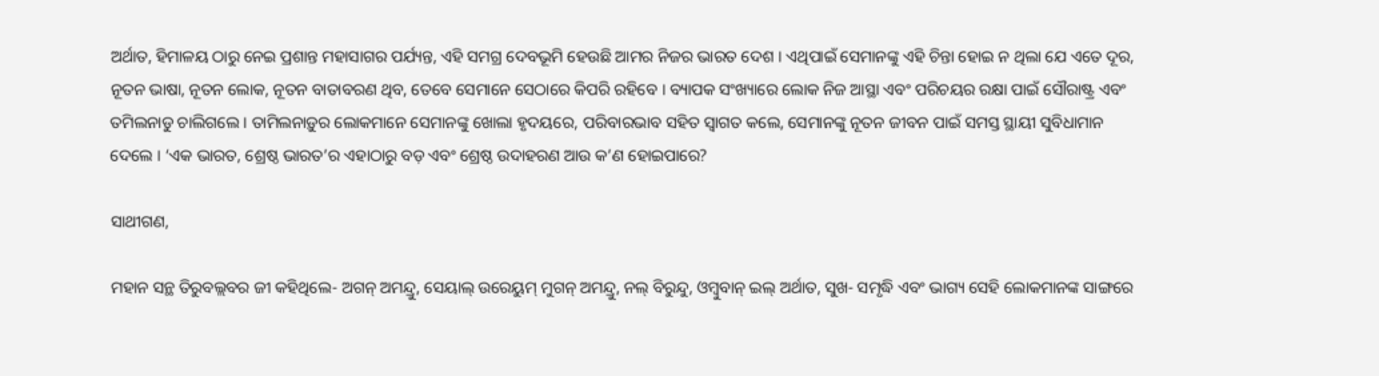ଅର୍ଥାତ, ହିମାଳୟ ଠାରୁ ନେଇ ପ୍ରଶାନ୍ତ ମହାସାଗର ପର୍ଯ୍ୟନ୍ତ, ଏହି ସମଗ୍ର ଦେବଭୂମି ହେଉଛି ଆମର ନିଜର ଭାରତ ଦେଶ । ଏଥିପାଇଁ ସେମାନଙ୍କୁ ଏହି ଚିନ୍ତା ହୋଇ ନ ଥିଲା ଯେ ଏତେ ଦୂର, ନୂତନ ଭାଷା, ନୂତନ ଲୋକ, ନୂତନ ବାତାବରଣ ଥିବ, ତେବେ ସେମାନେ ସେଠାରେ କିପରି ରହିବେ । ବ୍ୟାପକ ସଂଖ୍ୟାରେ ଲୋକ ନିଜ ଆସ୍ଥା ଏବଂ ପରିଚୟର ରକ୍ଷା ପାଇଁ ସୌରାଷ୍ଟ୍ର ଏବଂ ତମିଲନାଡୁ ଚାଲିଗଲେ । ତାମିଲନାଡ଼ୁର ଲୋକମାନେ ସେମାନଙ୍କୁ ଖୋଲା ହୃଦୟରେ, ପରିବାରଭାବ ସହିତ ସ୍ୱାଗତ କଲେ, ସେମାନଙ୍କୁ ନୂତନ ଜୀବନ ପାଇଁ ସମସ୍ତ ସ୍ଥାୟୀ ସୁବିଧାମାନ ଦେଲେ । ‘ଏକ ଭାରତ, ଶ୍ରେଷ୍ଠ ଭାରତ’ର ଏହାଠାରୁ ବଡ଼ ଏବଂ ଶ୍ରେଷ୍ଠ ଉଦାହରଣ ଆଉ କ’ଣ ହୋଇପାରେ?

ସାଥୀଗଣ,

ମହାନ ସନ୍ଥ ତିରୁବଲ୍ଲବର ଜୀ କହିଥିଲେ- ଅଗନ୍ ଅମନ୍ଦ୍ରୁ, ସେୟାଲ୍ ଉରେୟୁମ୍ ମୁଗନ୍ ଅମନ୍ଦ୍ରୁ, ନଲ୍ ବିରୁନ୍ଦୁ, ଓମ୍ବୁବାନ୍ ଇଲ୍ ଅର୍ଥାତ, ସୁଖ- ସମୃଦ୍ଧି ଏବଂ ଭାଗ୍ୟ ସେହି ଲୋକମାନଙ୍କ ସାଙ୍ଗରେ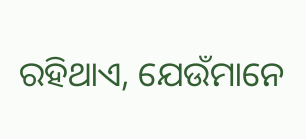ରହିଥାଏ, ଯେଉଁମାନେ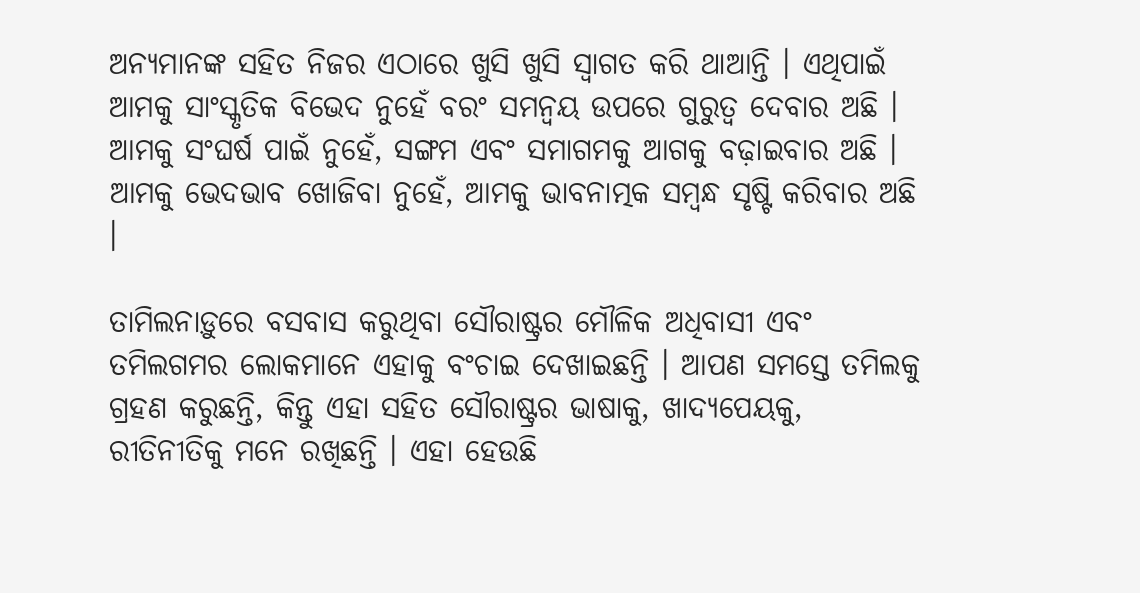ଅନ୍ୟମାନଙ୍କ ସହିତ ନିଜର ଏଠାରେ ଖୁସି ଖୁସି ସ୍ୱାଗତ କରି ଥାଆନ୍ତି । ଏଥିପାଇଁ ଆମକୁ ସାଂସ୍କୃତିକ ବିଭେଦ ନୁହେଁ ବରଂ ସମନ୍ୱୟ ଉପରେ ଗୁରୁତ୍ୱ ଦେବାର ଅଛି । ଆମକୁ ସଂଘର୍ଷ ପାଇଁ ନୁହେଁ, ସଙ୍ଗମ ଏବଂ ସମାଗମକୁ ଆଗକୁ ବଢ଼ାଇବାର ଅଛି । ଆମକୁ ଭେଦଭାବ ଖୋଜିବା ନୁହେଁ, ଆମକୁ ଭାବନାତ୍ମକ ସମ୍ବନ୍ଧ ସୃଷ୍ଟି କରିବାର ଅଛି ।

ତାମିଲନାଡ଼ୁରେ ବସବାସ କରୁଥିବା ସୌରାଷ୍ଟ୍ରର ମୌଳିକ ଅଧିବାସୀ ଏବଂ ତମିଲଗମର ଲୋକମାନେ ଏହାକୁ ବଂଚାଇ ଦେଖାଇଛନ୍ତି । ଆପଣ ସମସ୍ତେ ତମିଲକୁ ଗ୍ରହଣ କରୁଛନ୍ତି, କିନ୍ତୁ ଏହା ସହିତ ସୌରାଷ୍ଟ୍ରର ଭାଷାକୁ, ଖାଦ୍ୟପେୟକୁ, ରୀତିନୀତିକୁ ମନେ ରଖିଛନ୍ତି । ଏହା ହେଉଛି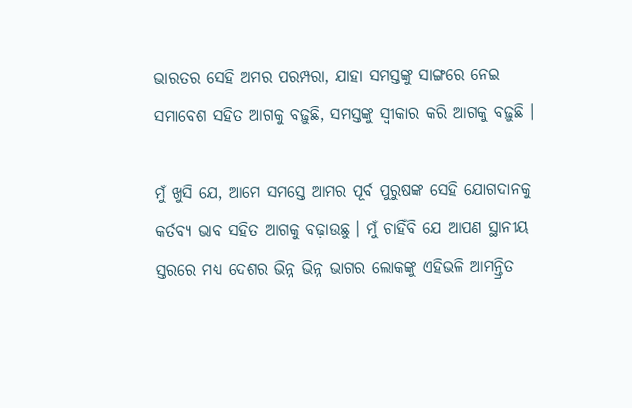ଭାରତର ସେହି ଅମର ପରମ୍ପରା, ଯାହା ସମସ୍ତଙ୍କୁ ସାଙ୍ଗରେ ନେଇ ସମାବେଶ ସହିତ ଆଗକୁ ବଢ଼ୁଛି, ସମସ୍ତଙ୍କୁ ସ୍ୱୀକାର କରି ଆଗକୁ ବଢ଼ୁଛି ।

ମୁଁ ଖୁସି ଯେ, ଆମେ ସମସ୍ତେ ଆମର ପୂର୍ବ ପୁରୁଷଙ୍କ ସେହି ଯୋଗଦାନକୁ କର୍ତବ୍ୟ ଭାବ ସହିତ ଆଗକୁ ବଢ଼ାଉଛୁ । ମୁଁ ଚାହିଁବି ଯେ ଆପଣ ସ୍ଥାନୀୟ ସ୍ତରରେ ମଧ୍ୟ ଦେଶର ଭିନ୍ନ ଭିନ୍ନ ଭାଗର ଲୋକଙ୍କୁ ଏହିଭଳି ଆମନ୍ତ୍ରିତ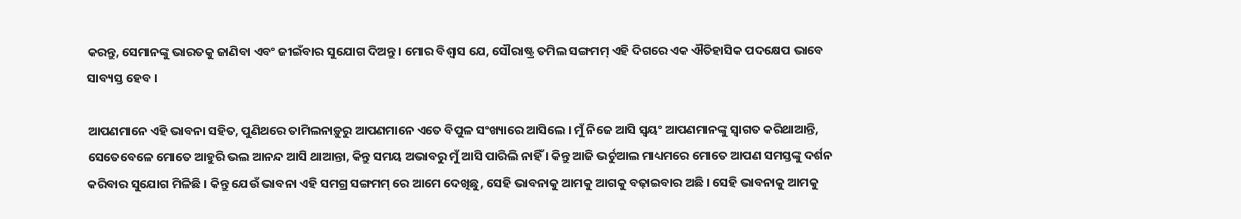କରନ୍ତୁ, ସେମାନଙ୍କୁ ଭାରତକୁ ଜାଣିବା ଏବଂ ଜୀଇଁବାର ସୁଯୋଗ ଦିଅନ୍ତୁ । ମୋର ବିଶ୍ୱାସ ଯେ, ସୌରାଷ୍ଟ୍ର ତମିଲ ସଙ୍ଗମମ୍ ଏହି ଦିଗରେ ଏକ ଐତିହାସିକ ପଦକ୍ଷେପ ଭାବେ ସାବ୍ୟସ୍ତ ହେବ ।

ଆପଣମାନେ ଏହି ଭାବନା ସହିତ, ପୁଣିଥରେ ତାମିଲନାଡ଼ୁରୁ ଆପଣମାନେ ଏତେ ବିପୁଳ ସଂଖ୍ୟାରେ ଆସିଲେ । ମୁଁ ନିଜେ ଆସି ସ୍ୱୟଂ ଆପଣମାନଙ୍କୁ ସ୍ୱାଗତ କରିଥାଆନ୍ତି, ସେତେବେଳେ ମୋତେ ଆହୁରି ଭଲ ଆନନ୍ଦ ଆସି ଥାଆନ୍ତା, କିନ୍ତୁ ସମୟ ଅଭାବରୁ ମୁଁ ଆସି ପାରିଲି ନାହିଁ । କିନ୍ତୁ ଆଜି ଭର୍ଚୁଆଲ ମାଧ୍ୟମରେ ମୋତେ ଆପଣ ସମସ୍ତଙ୍କୁ ଦର୍ଶନ କରିବାର ସୁଯୋଗ ମିଳିଛି । କିନ୍ତୁ ଯେଉଁ ଭାବନା ଏହି ସମଗ୍ର ସଙ୍ଗମମ୍ ରେ ଆମେ ଦେଖିଛୁ, ସେହି ଭାବନାକୁ ଆମକୁ ଆଗକୁ ବଢ଼ାଇବାର ଅଛି । ସେହି ଭାବନାକୁ ଆମକୁ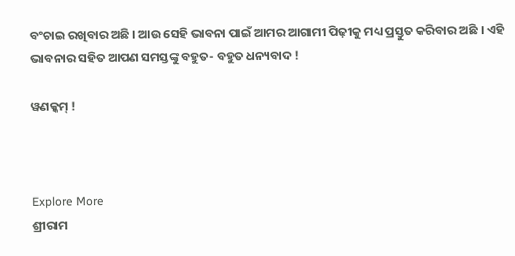ବଂଚାଇ ରଖିବାର ଅଛି । ଆଉ ସେହି ଭାବନା ପାଇଁ ଆମର ଆଗାମୀ ପିଢ଼ୀକୁ ମଧ୍ୟ ପ୍ରସ୍ତୁତ କରିବାର ଅଛି । ଏହି ଭାବନାର ସହିତ ଆପଣ ସମସ୍ତଙ୍କୁ ବହୁତ- ବହୁତ ଧନ୍ୟବାଦ !

ୱଣକ୍କମ୍‌ !



Explore More
ଶ୍ରୀରାମ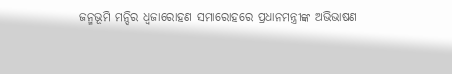ଜନ୍ମଭୂମି ମନ୍ଦିର ଧ୍ଵଜାରୋହଣ ସମାରୋହରେ ପ୍ରଧାନମନ୍ତ୍ରୀଙ୍କ ଅଭିଭାଷଣ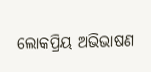ଲୋକପ୍ରିୟ ଅଭିଭାଷଣ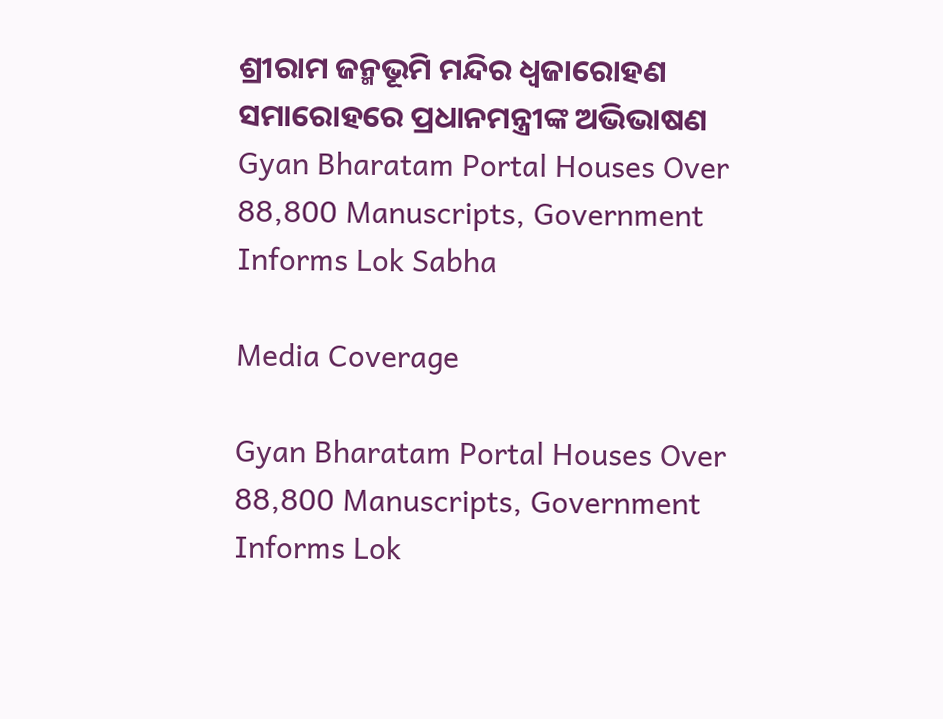ଶ୍ରୀରାମ ଜନ୍ମଭୂମି ମନ୍ଦିର ଧ୍ଵଜାରୋହଣ ସମାରୋହରେ ପ୍ରଧାନମନ୍ତ୍ରୀଙ୍କ ଅଭିଭାଷଣ
Gyan Bharatam Portal Houses Over 88,800 Manuscripts, Government Informs Lok Sabha

Media Coverage

Gyan Bharatam Portal Houses Over 88,800 Manuscripts, Government Informs Lok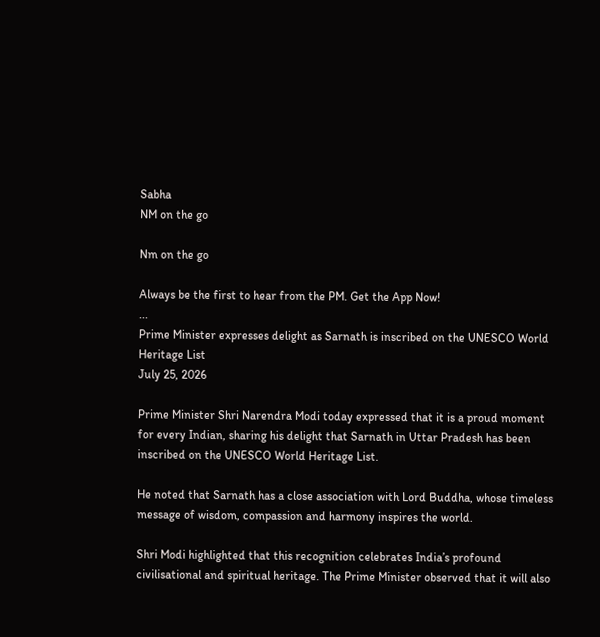Sabha
NM on the go

Nm on the go

Always be the first to hear from the PM. Get the App Now!
...
Prime Minister expresses delight as Sarnath is inscribed on the UNESCO World Heritage List
July 25, 2026

Prime Minister Shri Narendra Modi today expressed that it is a proud moment for every Indian, sharing his delight that Sarnath in Uttar Pradesh has been inscribed on the UNESCO World Heritage List.

He noted that Sarnath has a close association with Lord Buddha, whose timeless message of wisdom, compassion and harmony inspires the world.

Shri Modi highlighted that this recognition celebrates India’s profound civilisational and spiritual heritage. The Prime Minister observed that it will also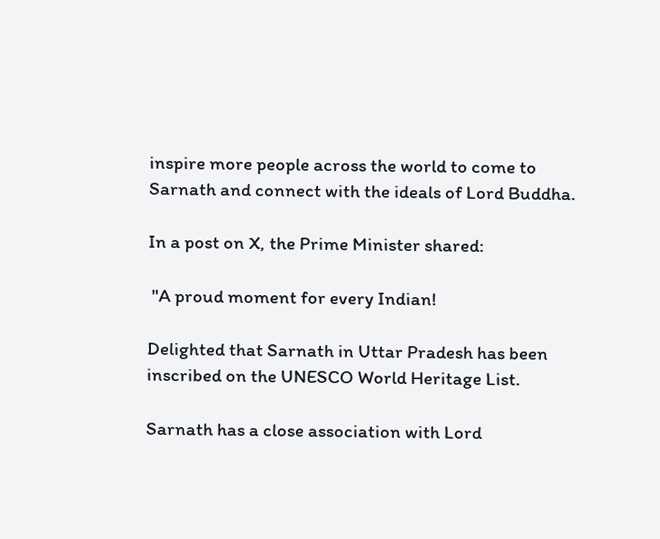inspire more people across the world to come to Sarnath and connect with the ideals of Lord Buddha.

In a post on X, the Prime Minister shared:

 "A proud moment for every Indian!

Delighted that Sarnath in Uttar Pradesh has been inscribed on the UNESCO World Heritage List.

Sarnath has a close association with Lord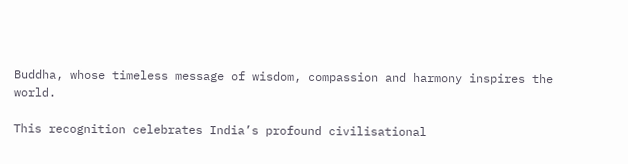Buddha, whose timeless message of wisdom, compassion and harmony inspires the world.

This recognition celebrates India’s profound civilisational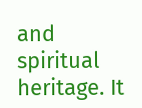and spiritual heritage. It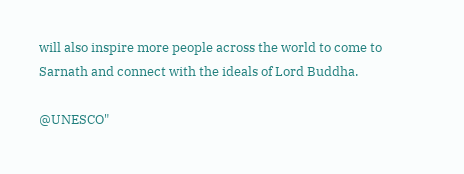will also inspire more people across the world to come to Sarnath and connect with the ideals of Lord Buddha.

@UNESCO"